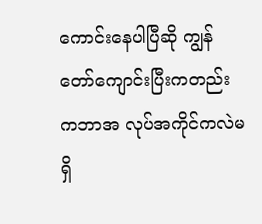ကောင်းနေပါပြီဆို ကျွန်တော်ကျောင်းပြီးကတည်းကဘာအ လုပ်အကိုင်ကလဲမရှိ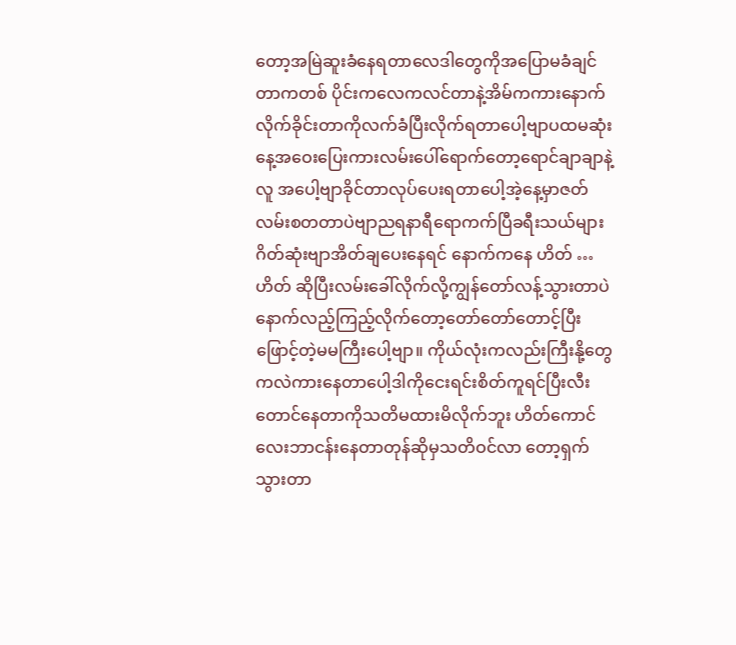တော့အမြဲဆူးခံနေရတာလေဒါတွေကိုအပြောမခံချင်တာကတစ် ပိုင်းကလေကလင်တာနဲ့အိမ်ကကားနောက်လိုက်ခိုင်းတာကိုလက်ခံပြီးလိုက်ရတာပေါ့ဗျာပထမဆုံးနေ့အဝေးပြေးကားလမ်းပေါ်ရောက်တော့ရောင်ချာချာနဲ့လူ အပေါ့ဗျာခိုင်တာလုပ်ပေးရတာပေါ့အဲ့နေ့မှာဇတ်လမ်းစတတာပဲဗျာညရနာရီရောကက်ပြီခရီးသယ်များဂိတ်ဆုံးဗျာအိတ်ချပေးနေရင် နောက်ကနေ ဟိတ် …ဟိတ် ဆိုပြီးလမ်းခေါ်လိုက်လို့ကျွန်တော်လန့်သွားတာပဲနောက်လည့်ကြည့်လိုက်တော့တော်တော်တောင့်ပြီးဖြောင့်တဲ့မမကြီးပေါ့ဗျာ။ ကိုယ်လုံးကလည်းကြီးနို့တွေကလဲကားနေတာပေါ့ဒါကိုငေးရင်းစိတ်ကူရင်ပြီးလီးတောင်နေတာကိုသတိမထားမိလိုက်ဘူး ဟိတ်ကောင်လေးဘာငန်းနေတာတုန်ဆိုမှသတိဝင်လာ တော့ရှက်သွားတာ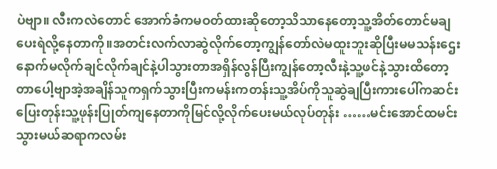ပဲဗျာ။ လီးကလဲတောင် အောက်ခံကမဝတ်ထားဆိုတော့သိသာနေတော့သူ့အိတ်တောင်မချပေးရဲလို့နေတာကို။အတင်းလက်လာဆွဲလိုက်တော့ကျွန်တော်လဲမထူးဘူးဆိုပြီးမမသန်းဌေးနောက်မလိုက်ချင်လိုက်ချင်နဲ့ပါသွားတာအရှိန်လွန်ပြီးကျွန်တော့လီးနဲ့သူ့ဖင်နဲ့သွားထိတော့တာပေါ့ဗျာအဲ့အချိန်သူကရှက်သွားပြီးကမန်းကတန်းသူ့အိပ်ကိုသူဆွဲချပြီးကားပေါ်ကဆင်းပြေးတုန်းသူ့ဖုန်းပြုတ်ကျနေတာကိုမြင်လို့လိုက်ပေးမယ်လုပ်တုန်း ……မင်းအောင်ထမင်းသွားမယ်ဆရာကလမ်း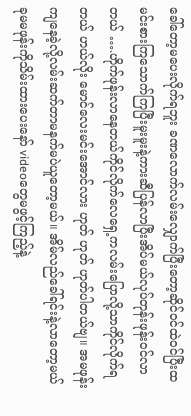ခေါ်တော့မပေးလိုက်ရဘူး ခဏလောက်လမ်းလျှောက်ပြီးတော့ဆိုင်ဝင်ထဲဝင်ပြီးထမင်းစားကြသောက်ကြပြီးမူးမူးနဲ့ကားဆီပြန်လာပြီးအိပ်မယ်လုပ်တုန်းဖုန်းဝင်လာတယ် ….ဟိုက်ဖုန်းလာနေတယ်ကိုင်လိုက်လေရှေ့ကလမ်းပြောလို့သာကိုင်လိုက်ရတယ် ဟယ်လိုး မောင်လေးမင်းအောင်လား ဟုတ် ဟုတ် ဟုတ်ပါတယ်ဗျ။ အမဖုန်းကျနေခဲ့လို့လမ်းဆက်တာမနက်မပဲယူတော့မယ်။ အိမ်လည်ခေါ်ရင်းနဲ့လာတော့မယ်ခုမမဖုန်းကိုသိမ်းထားပေးနော် videoတွေမဖွင့်ကြည့်နဲ့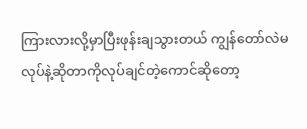ကြားလားလို့မှာပြီးဖုန်းချသွားတယ် ကျွန်တော်လဲမလုပ်နဲ့ဆိုတာကိုလုပ်ချင်တဲ့ကောင်ဆိုတော့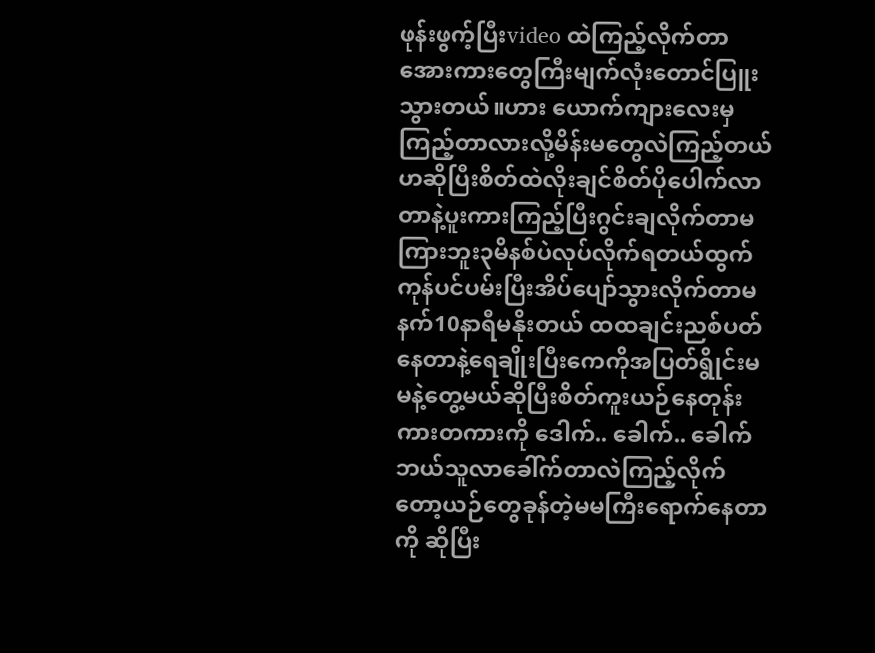ဖုန်းဖွက့်ပြီးvideo ထဲကြည့်လိုက်တာအေားကားတွေကြီးမျက်လုံးတောင်ပြူးသွားတယ်။ဟား ယောက်ကျားလေးမှကြည့်တာလားလို့မိန်းမတွေလဲကြည့်တယ်ဟဆိုပြီးစိတ်ထဲလိုးချင်စိတ်ပိုပေါက်လာတာနဲ့ပူးကားကြည့်ပြီးဂွင်းချလိုက်တာမကြားဘူး၃မိနစ်ပဲလုပ်လိုက်ရတယ်ထွက်ကုန်ပင်ပမ်းပြီးအိပ်ပျော်သွားလိုက်တာမနက်10နာရီမနိုးတယ် ထထချင်းညစ်ပတ်နေတာနဲ့ရေချိုးပြီးကေကိုအပြတ်ရွိုင်းမမနဲ့တွေ့မယ်ဆိုပြီးစိတ်ကူးယဉ်နေတုန်းကားတကားကို ဒေါက်.. ခေါက်.. ခေါက် ဘယ်သူလာခေါ်က်တာလဲကြည့်လိုက်တော့ယဉ်တွေခုန်တဲ့မမကြီးရောက်နေတာကို ဆိုပြီး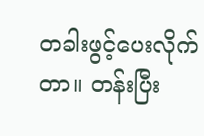တခါးဖွင့်ပေးလိုက်တာ။ တန်းပြီး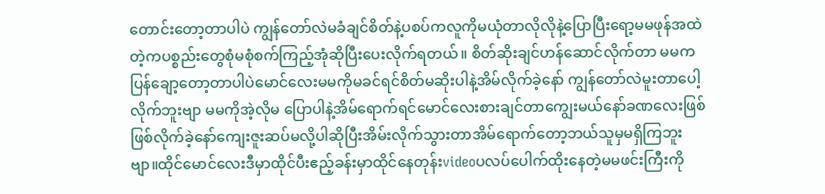တောင်းတော့တာပါပဲ ကျွန်တော်လဲမခံချင်စိတ်နဲ့ပစပ်ကလူကိုမယုံတာလိုလိုနဲ့ပြောပြီးရော့မမဖုန်အထဲတဲ့ကပစ္စည်းတွေစုံမစုံစက်ကြည့်အုံဆိုပြီးပေးလိုက်ရတယ်။ စိတ်ဆိုးချင်ဟန်ဆောင်လိုက်တာ မမကပြန်ချော့တော့တာပါပဲမောင်လေးမမကိုမခင်ရင်စိတ်မဆိုးပါနဲ့အိမ်လိုက်ခဲ့နော် ကျွန်တော်လဲမူးတာပေါ့လိုက်ဘူးဗျာ မမကိုအဲ့လိုမ ပြောပါနဲ့အိမ်ရောက်ရင်မောင်လေးစားချင်တာကျွေးမယ်နော်ခဏလေးဖြစ်ဖြစ်လိုက်ခဲ့နော်ကျေးဇူးဆပ်မလို့ပါဆိုပြီးအိမ်းလိုက်သွားတာအိမ်ရောက်တော့ဘယ်သူမှမရှိကြဘူးဗျာ။ထိုင်မောင်လေးဒီမှာထိုင်ပီးဧည့်ခန်းမှာထိုင်နေတုန်းvideoပလပ်ပေါက်ထိုးနေတဲ့မမဖင်းကြီးကို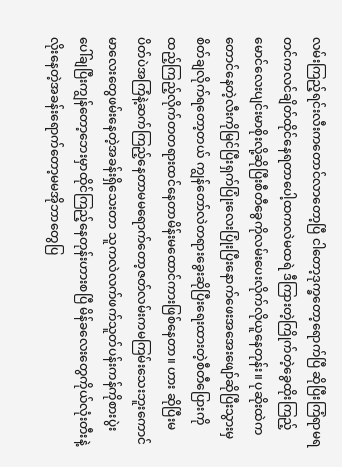လမ်းကြည့်ရင်းလီးကတောင်လာတော့ပြီ ငါတော့ဒုက္ခတော့ရောက်ပြီ ဆိုပြီးကြံရာမရတင်ကလင်ချိတ်ထိုင်နေရတာပေါ့ထကလဲမထရဲ ဒီကြားတဲ့ကြိုက်တဲ့ခွေထိုးကြည့်မောင်လေးပျင်းမာစိုးလို့ဆိုပြီးစီတီခွေကိုလမ်းပေးလိုက်လိုယူနေတုန်း။ ပုဆိုးထဲကတောင်နေတဲ့လီးကိုမြင်ပြီးရှက်ပြုံးလေးပြုံးပြီးနောက်ဖေးအအေးဖျော်ဆိုပြီးသွားမှစိတ်ချလိုက်ရတော့တယ် ကျွန်တော်လဲတရားခွေးဆိုပြီးရေးထားတဲ့စီတီပြေားကိုထည့်ကြည့်လိုက်တတရားထင်နေတာမိန်းမထောင်ကားဖြစ်နေတာ။ ဟား ဆိုပြီးမပိတ်ပဲအကြံနဲ့ဆက်ကြည့်နေတာမမရောက်တော့ဇတ်လမ်းကမကြမ်းသေးဘူးကောင်မာလေးတွေဖမ်းနေတဲ့အခန်းရှိသေးတာ သူကလဲလက်ဖက်သူတ်ပန်းကန်ကိုစားပွဲးပေါ်ချပြီးကျွန်တော့ဘေးမှာထိုင်ကြည့်နေတုန်းဟားစပြီ မိန်ခလေးတွေကိုယ်လုံးတီးနဲ့လိုးနေတဲ့အခန်းရောက်တော့မမအိုဘာတွေပြ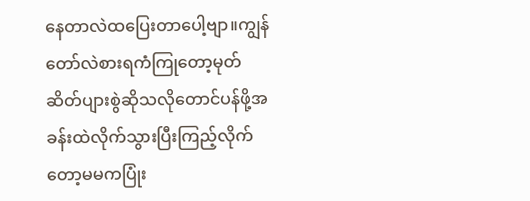နေတာလဲထပြေးတာပေါ့ဗျာ။ကျွန်တော်လဲစားရကံကြုတော့မုတ်ဆိတ်ပျားစွဲဆိုသလိုတောင်ပန်ဖို့အခန်းထဲလိုက်သွားပြီးကြည့်လိုက်တော့မမကပြုံး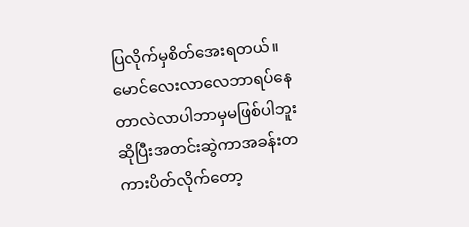ပြလိုက်မှစိတ်အေးရတယ်။ မောင်လေးလာလေဘာရပ်နေတာလဲလာပါဘာမှမဖြစ်ပါဘူး ဆိုပြီးအတင်းဆွဲကာအခန်းတကားပိတ်လိုက်တော့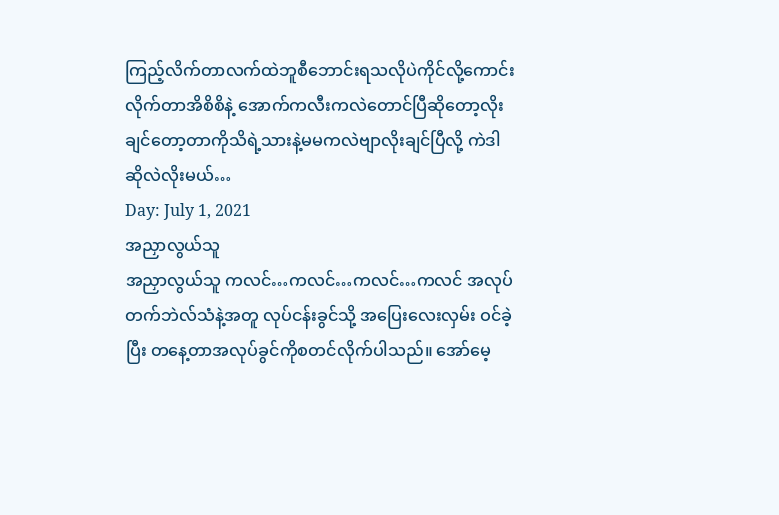ကြည့်လိက်တာလက်ထဲဘူစီဘောင်းရသလိုပဲကိုင်လို့ကောင်းလိုက်တာအိစိစိနဲ့ အောက်ကလီးကလဲတောင်ပြီဆိုတော့လိုးချင်တော့တာကိုသိရဲ့သားနဲ့မမကလဲဗျာလိုးချင်ပြီလို့ ကဲဒါဆိုလဲလိုးမယ်…
Day: July 1, 2021
အညှာလွယ်သူ
အညှာလွယ်သူ ကလင်…ကလင်…ကလင်…ကလင် အလုပ်တက်ဘဲလ်သံနဲ့အတူ လုပ်ငန်းခွင်သို့ အပြေးလေးလှမ်း ဝင်ခဲ့ပြီး တနေ့တာအလုပ်ခွင်ကိုစတင်လိုက်ပါသည်။ အော်မေ့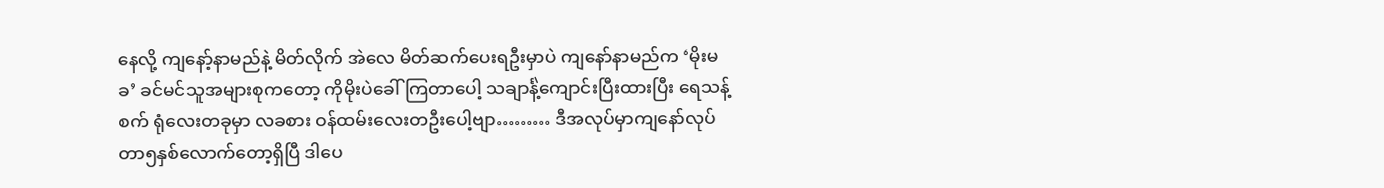နေလို့ ကျနော့်နာမည်နဲ့ မိတ်လိုက် အဲလေ မိတ်ဆက်ပေးရဦးမှာပဲ ကျနော်နာမည်က ‘မိုးမခ’ ခင်မင်သူအများစုကတော့ ကိုမိုးပဲခေါ်ကြတာပေါ့ သချာင်္နဲ့ကျောင်းပြီးထားပြီး ရေသန့်စက် ရုံလေးတခုမှာ လခစား ဝန်ထမ်းလေးတဦးပေါ့ဗျာ……… ဒီအလုပ်မှာကျနော်လုပ်တာ၅နှစ်လောက်တော့ရှိပြီ ဒါပေ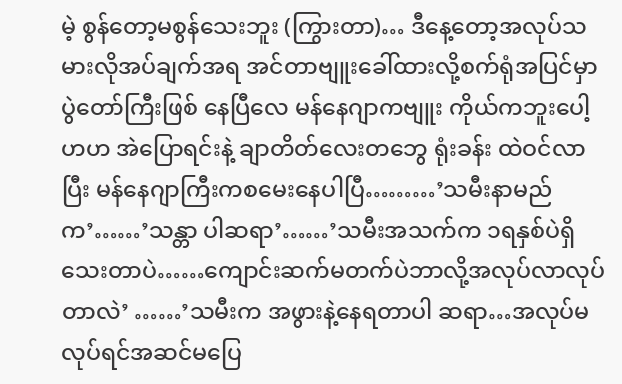မဲ့ စွန်တော့မစွန်သေးဘူး (ကြွားတာ)… ဒီနေ့တော့အလုပ်သမားလိုအပ်ချက်အရ အင်တာဗျူးခေါ်ထားလို့စက်ရုံအပြင်မှာပွဲတော်ကြီးဖြစ် နေပြီလေ မန်နေဂျာကဗျူး ကိုယ်ကဘူးပေါ့ ဟဟ အဲပြောရင်းနဲ့ ချာတိတ်လေးတဘွေ ရုံးခန်း ထဲဝင်လာပြီး မန်နေဂျာကြီးကစမေးနေပါပြီ………’သမီးနာမည်က’……’သန္တာ ပါဆရာ’……’သမီးအသက်က ၁ရနှစ်ပဲရှိသေးတာပဲ……ကျောင်းဆက်မတက်ပဲဘာလို့အလုပ်လာလုပ်တာလဲ’ ……’သမီးက အဖွားနဲ့နေရတာပါ ဆရာ…အလုပ်မလုပ်ရင်အဆင်မပြေ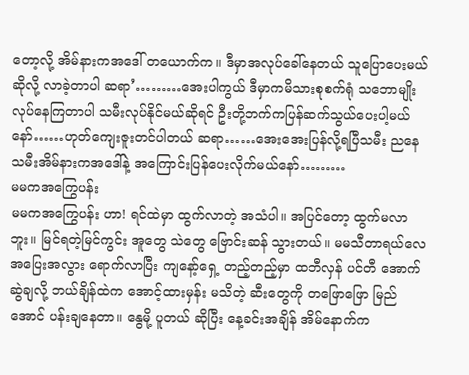တော့လို့ အိမ်နားကအဒေါ် တယောက်က။ ဒီမှာအလုပ်ခေါ်နေတယ် သူပြောပေးမယ်ဆိုလို့ လာခဲ့တာပါ ဆရာ’………အေးပါကွယ် ဒီမှာကမိသားစုစက်ရုံ သဘောမျိုးလုပ်နေကြတာပါ သမီးလုပ်နိုင်မယ်ဆိုရင် ဦးတို့ဘက်ကပြန်ဆက်သွယ်ပေးပါ့မယ်နော်……ဟုတ်ကျေးဇူးတင်ပါတယ် ဆရာ……အေးအေးပြန်လို့ရပြီသမီး ညနေ သမီးအိမ်နားကအဒေါ်နဲ့ အကြောင်းပြန်ပေးလိုက်မယ်နော်………
မမကအကြွေပန်း
မမကအကြွေပန်း ဟာ! ရင်ထဲမှာ ထွက်လာတဲ့ အသံပါ။ အပြင်တော့ ထွက်မလာဘူး။ မြင်ရတဲ့မြင်ကွင်း အူတွေ သဲတွေ ဗြောင်းဆန် သွားတယ်။ မမသီတာရယ်လေ အပြေးအလွား ရောက်လာပြီး ကျနော့်ရှေ့ တည့်တည့်မှာ ထဘီလှန် ပင်တီ အောက်ဆွဲချလို့ ဘယ်ချိန်ထဲက အောင့်ထားမှန်း မသိတဲ့ ဆီးတွေကို တဖြောဖြော မြည်အောင် ပန်းချနေတာ။ နွေမို့ ပူတယ် ဆိုပြီး နေ့ခင်းအချိန် အိမ်နောက်က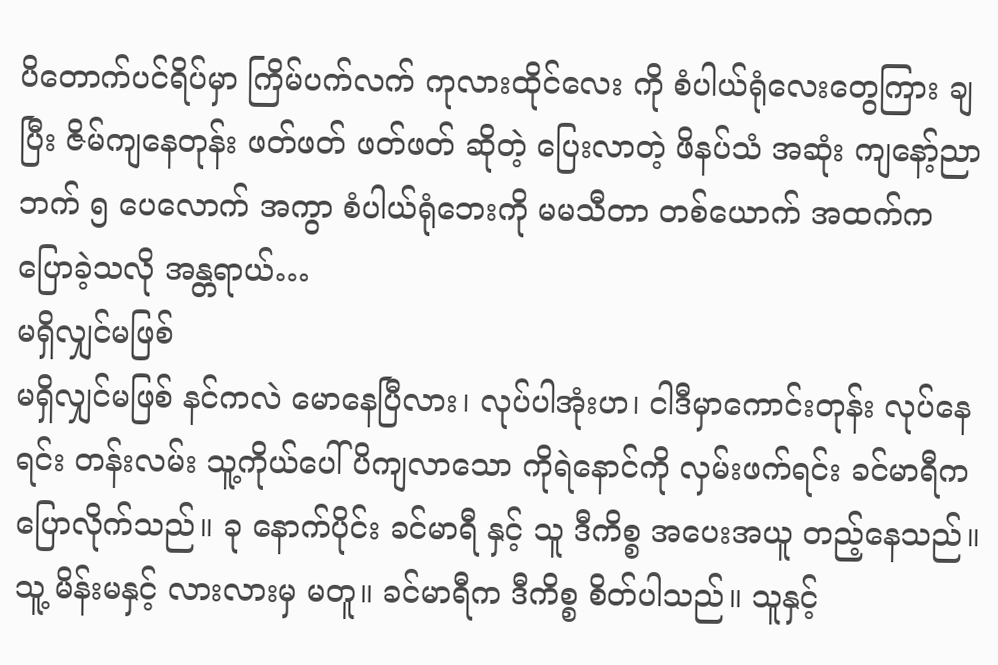ပိတောက်ပင်ရိပ်မှာ ကြိမ်ပက်လက် ကုလားထိုင်လေး ကို စံပါယ်ရုံလေးတွေကြား ချပြီး ဇိမ်ကျနေတုန်း ဖတ်ဖတ် ဖတ်ဖတ် ဆိုတဲ့ ပြေးလာတဲ့ ဖိနပ်သံ အဆုံး ကျနော့်ညာဘက် ၅ ပေလောက် အကွာ စံပါယ်ရုံဘေးကို မမသီတာ တစ်ယောက် အထက်က ပြောခဲ့သလို အန္တရာယ်…
မရှိလျှင်မဖြစ်
မရှိလျှင်မဖြစ် နင်ကလဲ မောနေပြီလား၊ လုပ်ပါအုံးဟ၊ ငါဒီမှာကောင်းတုန်း လုပ်နေရင်း တန်းလမ်း သူ့ကိုယ်ပေါ်ပိကျလာသော ကိုရဲနောင်ကို လှမ်းဖက်ရင်း ခင်မာရီကပြောလိုက်သည်။ ခု နောက်ပိုင်း ခင်မာရီ နှင့် သူ ဒီကိစ္စ အပေးအယူ တည့်နေသည်။ သူ့ မိန်းမနှင့် လားလားမှ မတူ။ ခင်မာရီက ဒီကိစ္စ စိတ်ပါသည်။ သူနှင့်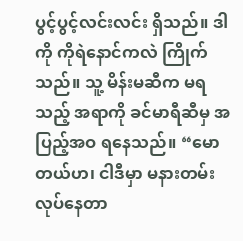ပွင့်ပွင့်လင်းလင်း ရှိသည်။ ဒါကို ကိုရဲနောင်ကလဲ ကြိုက်သည်။ သူ့ မိန်းမဆီက မရသည့် အရာကို ခင်မာရီဆီမှ အပြည့်အဝ ရနေသည်။ “မောတယ်ဟ၊ ငါဒီမှာ မနားတမ်းလုပ်နေတာ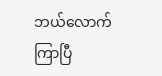ဘယ်လောက်ကြာပြီ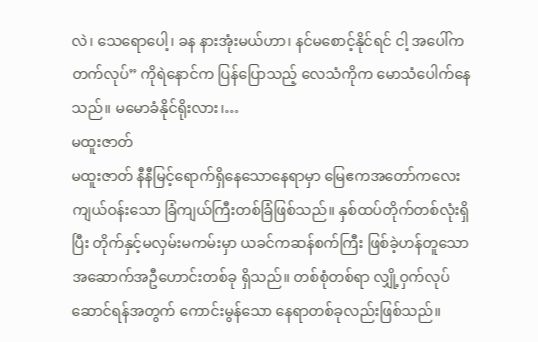လဲ၊ သေရောပေါ့၊ ခန နားအုံးမယ်ဟာ၊ နင်မစောင့်နိုင်ရင် ငါ့ အပေါ်က တက်လုပ်” ကိုရဲနောင်က ပြန်ပြောသည့် လေသံကိုက မောသံပေါက်နေသည်။ မမောခံနိုင်ရိုးလား၊…
မထူးဇာတ်
မထူးဇာတ် နီနီမြင့်ရောက်ရှိနေသောနေရာမှာ မြေဧကအတော်ကလေးကျယ်ဝန်းသော ခြံကျယ်ကြီးတစ်ခြံဖြစ်သည်။ နှစ်ထပ်တိုက်တစ်လုံးရှိပြီး တိုက်နှင့်မလှမ်းမကမ်းမှာ ယခင်ကဆန်စက်ကြီး ဖြစ်ခဲ့ဟန်တူသော အဆောက်အဦဟောင်းတစ်ခု ရှိသည်။ တစ်စုံတစ်ရာ လျှို့ဝှက်လုပ်ဆောင်ရန်အတွက် ကောင်းမွန်သော နေရာတစ်ခုလည်းဖြစ်သည်။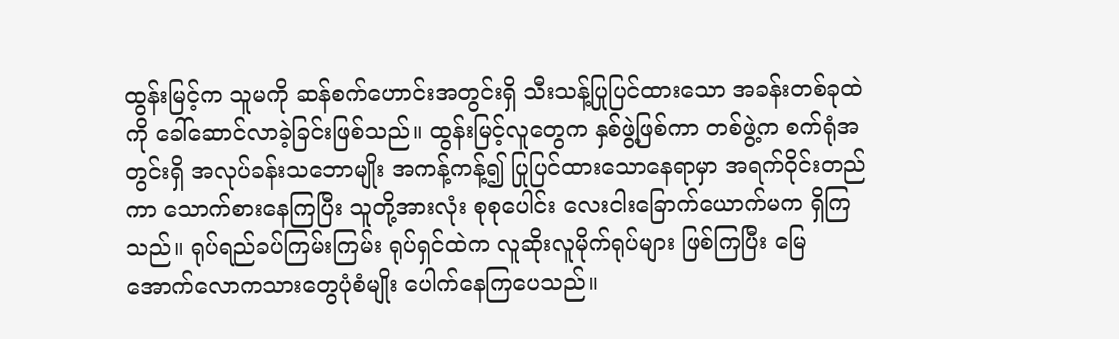ထွန်းမြင့်က သူမကို ဆန်စက်ဟောင်းအတွင်းရှိ သီးသန့်ပြုပြင်ထားသော အခန်းတစ်ခုထဲကို ခေါ်ဆောင်လာခဲ့ခြင်းဖြစ်သည်။ ထွန်းမြင့်လူတွေက နှစ်ဖွဲ့ဖြစ်ကာ တစ်ဖွဲ့က စက်ရုံအတွင်းရှိ အလုပ်ခန်းသဘောမျိုး အကန့်ကန့်၍ ပြုပြင်ထားသောနေရာမှာ အရက်ဝိုင်းတည်ကာ သောက်စားနေကြပြီး သူတို့အားလုံး စုစုပေါင်း လေးငါးခြောက်ယောက်မက ရှိကြသည်။ ရုပ်ရည်ခပ်ကြမ်းကြမ်း ရုပ်ရှင်ထဲက လူဆိုးလူမိုက်ရုပ်များ ဖြစ်ကြပြီး မြေအောက်လောကသားတွေပုံစံမျိုး ပေါက်နေကြပေသည်။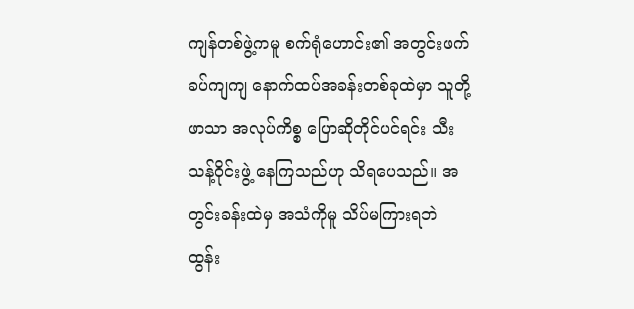ကျန်တစ်ဖွဲ့ကမူ စက်ရုံဟောင်း၏ အတွင်းဖက် ခပ်ကျကျ နောက်ထပ်အခန်းတစ်ခုထဲမှာ သူတို့ဖာသာ အလုပ်ကိစ္စ ပြောဆိုတိုင်ပင်ရင်း သီးသန့်ဝိုင်းဖွဲ့ နေကြသည်ဟု သိရပေသည်။ အတွင်းခန်းထဲမှ အသံကိုမူ သိပ်မကြားရဘဲ ထွန်း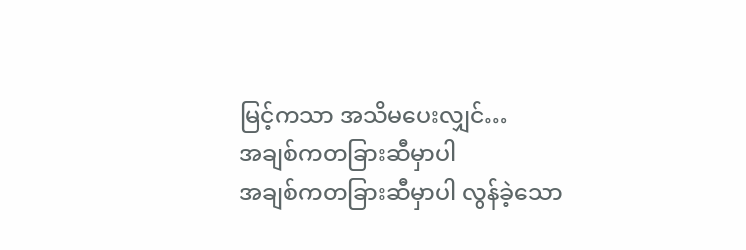မြင့်ကသာ အသိမပေးလျှင်…
အချစ်ကတခြားဆီမှာပါ
အချစ်ကတခြားဆီမှာပါ လွန်ခဲ့သော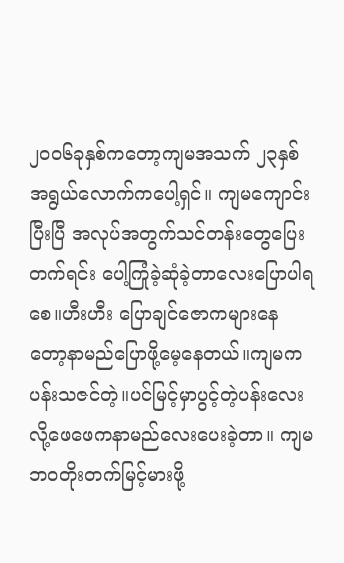၂၀၀၆ခုနှစ်ကတော့ကျမအသက် ၂၃နှစ်အရွယ်လောက်ကပေါ့ရှင်။ ကျမကျောင်းပြီးပြီ အလုပ်အတွက်သင်တန်းတွေပြေးတက်ရင်း ပေါ့ကြုံခဲ့ဆုံခဲ့တာလေးပြောပါရစေ။ဟီးဟီး ပြောချင်ဇောကများနေတော့နာမည်ပြောဖို့မေ့နေတယ်။ကျမကပန်းသဇင်တဲ့။ပင်မြင့်မှာပွင့်တဲ့ပန်းလေး လို့ဖေဖေကနာမည်လေးပေးခဲ့တာ။ ကျမဘဝတိုးတက်မြင့်မားဖို့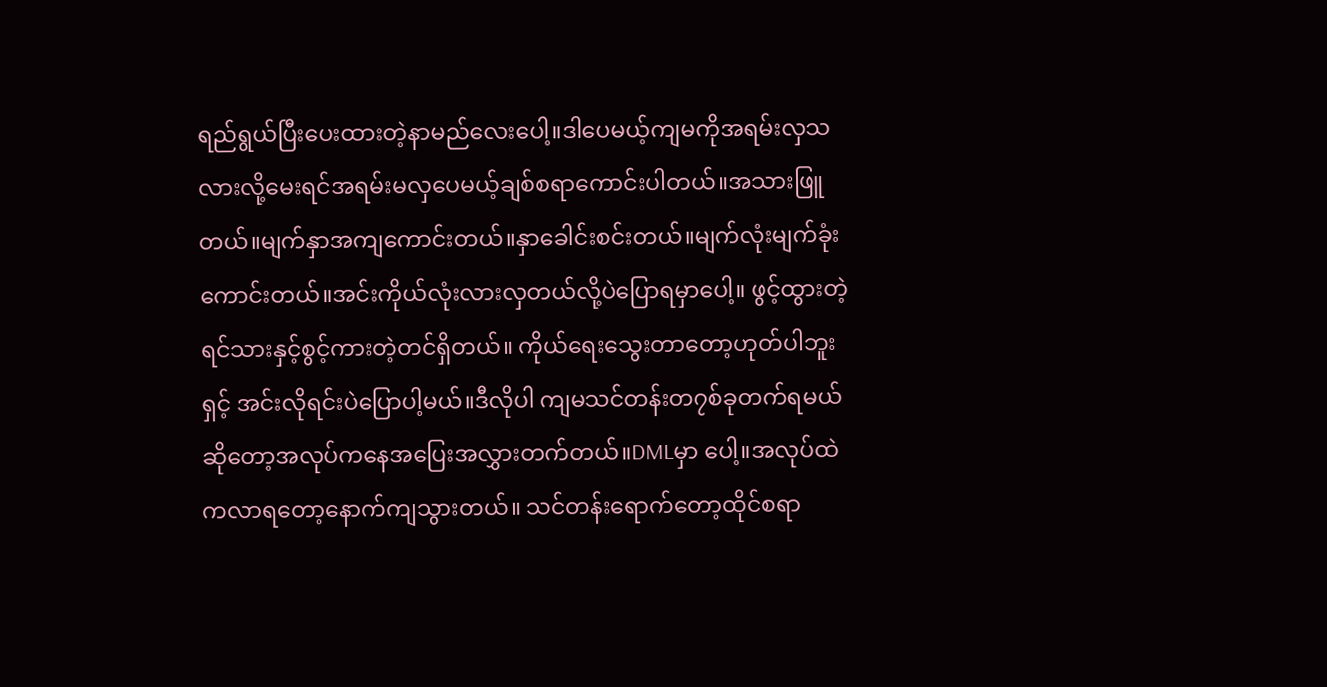ရည်ရွယ်ပြီးပေးထားတဲ့နာမည်လေးပေါ့။ဒါပေမယ့်ကျမကိုအရမ်းလှသလားလို့မေးရင်အရမ်းမလှပေမယ့်ချစ်စရာကောင်းပါတယ်။အသားဖြူတယ်။မျက်နှာအကျကောင်းတယ်။နှာခေါင်းစင်းတယ်။မျက်လုံးမျက်ခုံးကောင်းတယ်။အင်းကိုယ်လုံးလားလှတယ်လို့ပဲပြောရမှာပေါ့။ ဖွင့်ထွားတဲ့ရင်သားနှင့်စွင့်ကားတဲ့တင်ရှိတယ်။ ကိုယ်ရေးသွေးတာတော့ဟုတ်ပါဘူးရှင့် အင်းလိုရင်းပဲပြောပါ့မယ်။ဒီလိုပါ ကျမသင်တန်းတ၇စ်ခုတက်ရမယ်ဆိုတော့အလုပ်ကနေအပြေးအလွှားတက်တယ်။DMLမှာ ပေါ့။အလုပ်ထဲကလာရတော့နောက်ကျသွားတယ်။ သင်တန်းရောက်တော့ထိုင်စရာ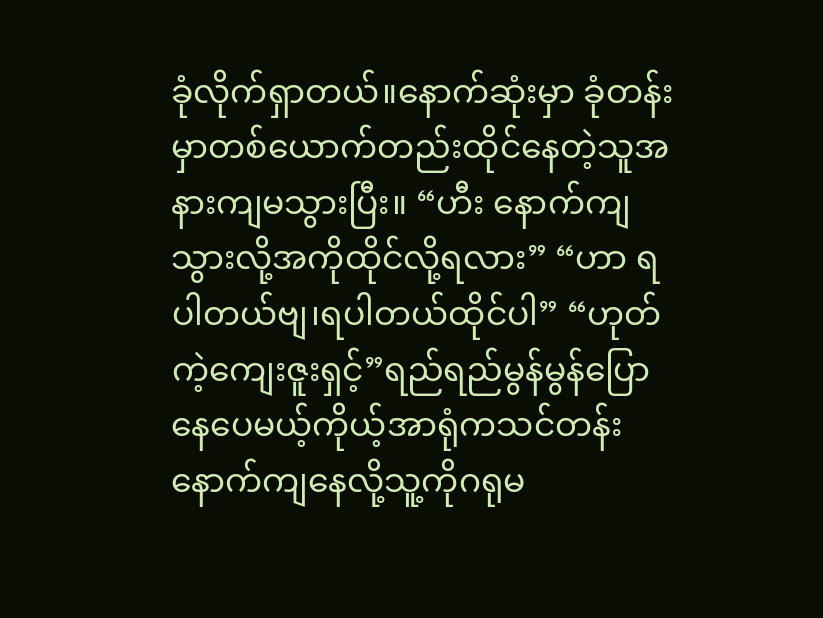ခုံလိုက်ရှာတယ်။နောက်ဆုံးမှာ ခုံတန်းမှာတစ်ယောက်တည်းထိုင်နေတဲ့သူအနားကျမသွားပြီး။ “ဟီး နောက်ကျသွားလို့အကိုထိုင်လို့ရလား” “ဟာ ရပါတယ်ဗျ၊ရပါတယ်ထိုင်ပါ” “ဟုတ်ကဲ့ကျေးဇူးရှင့်”ရည်ရည်မွန်မွန်ပြောနေပေမယ့်ကိုယ့်အာရုံကသင်တန်းနောက်ကျနေလို့သူ့ကိုဂရုမ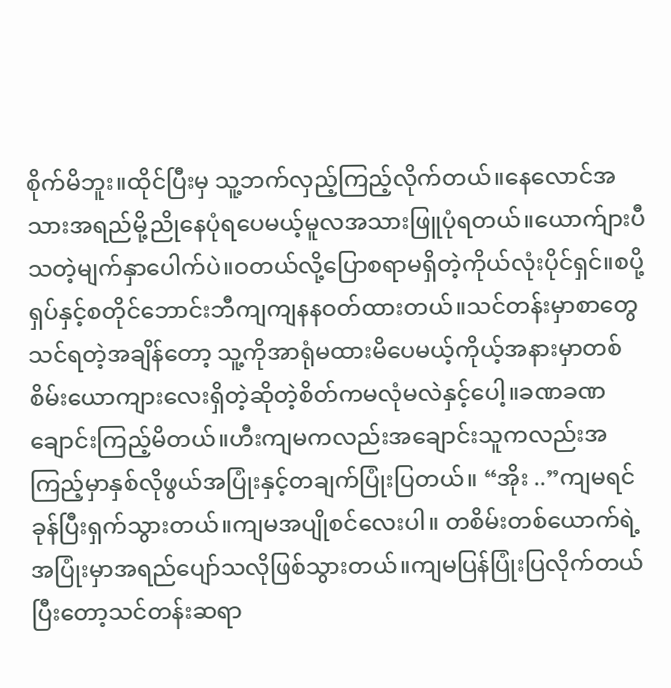စိုက်မိဘူး။ထိုင်ပြီးမှ သူ့ဘက်လှည့်ကြည့်လိုက်တယ်။နေလောင်အသားအရည်မို့ညိုနေပုံရပေမယ့်မူလအသားဖြူပုံရတယ်။ယောက်ျားပီသတဲ့မျက်နှာပေါက်ပဲ။ဝတယ်လို့ပြောစရာမရှိတဲ့ကိုယ်လုံးပိုင်ရှင်။စပို့ရှပ်နှင့်စတိုင်ဘောင်းဘီကျကျနနဝတ်ထားတယ်။သင်တန်းမှာစာတွေသင်ရတဲ့အချိန်တော့ သူ့ကိုအာရုံမထားမိပေမယ့်ကိုယ့်အနားမှာတစ်စိမ်းယောကျားလေးရှိတဲ့ဆိုတဲ့စိတ်ကမလုံမလဲနှင့်ပေါ့။ခဏခဏချောင်းကြည့်မိတယ်။ဟီးကျမကလည်းအချောင်းသူကလည်းအကြည့်မှာနှစ်လိုဖွယ်အပြုံးနှင့်တချက်ပြုံးပြတယ်။ “အိုး ..”ကျမရင်ခုန်ပြီးရှက်သွားတယ်။ကျမအပျိုစင်လေးပါ။ တစိမ်းတစ်ယောက်ရဲ့အပြုံးမှာအရည်ပျော်သလိုဖြစ်သွားတယ်။ကျမပြန်ပြုံးပြလိုက်တယ် ပြီးတော့သင်တန်းဆရာ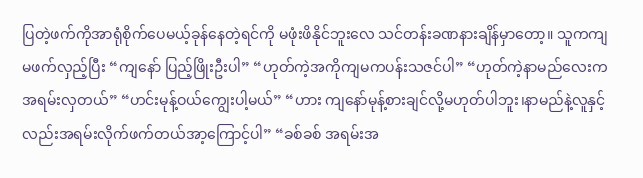ပြတဲ့ဖက်ကိုအာရုံစိုက်ပေမယ့်ခုန်နေတဲ့ရင်ကို မဖုံးဖိနိုင်ဘူးလေ သင်တန်းခဏနားချိန်မှာတော့။ သူကကျမဖက်လှည့်ပြီး “ကျနော် ပြည့်ဖြိုးဦးပါ” “ဟုတ်ကဲ့အကိုကျမကပန်းသဇင်ပါ” “ဟုတ်ကဲ့နာမည်လေးကအရမ်းလှတယ်” “ဟင်းမုန့်ဝယ်ကျွေးပါ့မယ်” “ဟား ကျနော်မုန့်စားချင်လို့မဟုတ်ပါဘူး၊နာမည်နဲ့လူနှင့်လည်းအရမ်းလိုက်ဖက်တယ်အာ့ကြောင့်ပါ” “ခစ်ခစ် အရမ်းအ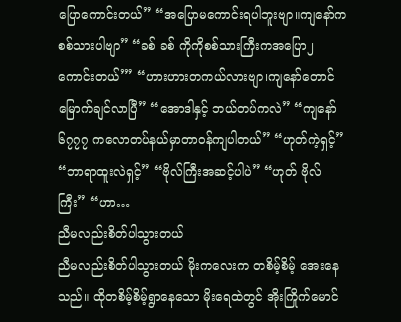ပြောကောင်းတယ်” “အပြောမကောင်းရပါဘူးဗျာ။ကျနော်ကစစ်သားပါဗျာ” “ခစ် ခစ် ကိုကိုစစ်သားကြီးကအပြော၂ကောင်းတယ်’” “ဟားဟားတကယ်လားဗျာ၊ကျနော်တောင် မြောက်ချင်လာပြီ” “အောဒါနှင့် ဘယ်တပ်ကလဲ” “ကျနော်၆၇၇၇ ကလောတပ်နယ်မှာတာဝန်ကျပါတယ်” “ဟုတ်ကဲ့ရှင့်” “ဘာရာထူးလဲရှင့်” “ဗိုလ်ကြီးအဆင့်ပါပဲ” “ဟုတ် ဗိုလ်ကြီး” “ဟာ…
ညီမလည်းစိတ်ပါသွားတယ်
ညီမလည်းစိတ်ပါသွားတယ် မိုးကလေးက တစိမ့်စိမ့် အေးနေသည်။ ထိုတစိမ့်စိမ့်ရွာနေသော မိုးရေထဲတွင် အိုးကြိုက်မောင်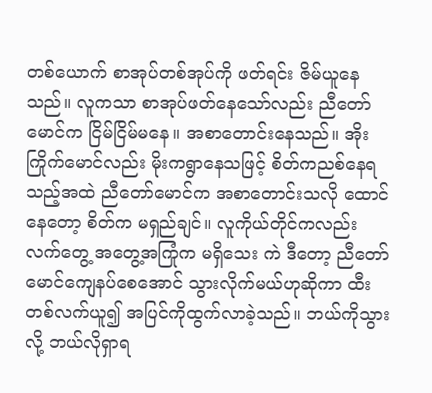တစ်ယောက် စာအုပ်တစ်အုပ်ကို ဖတ်ရင်း ဇိမ်ယူနေသည်။ လူကသာ စာအုပ်ဖတ်နေသော်လည်း ညီတော်မောင်က ငြိမ်ငြိမ်မနေ။ အစာတောင်းနေသည်။ အိုးကြိုက်မောင်လည်း မိုးကရွာနေသဖြင့် စိတ်ကညစ်နေရသည့်အထဲ ညီတော်မောင်က အစာတောင်းသလို ထောင်နေတော့ စိတ်က မရှည်ချင်။ လူကိုယ်တိုင်ကလည်း လက်တွေ့ အတွေ့အကြုံက မရှိသေး ကဲ ဒီတော့ ညီတော်မောင်ကျေနပ်စေအောင် သွားလိုက်မယ်ဟုဆိုကာ ထီးတစ်လက်ယူ၍ အပြင်ကိုထွက်လာခဲ့သည်။ ဘယ်ကိုသွားလို့ ဘယ်လိုရှာရ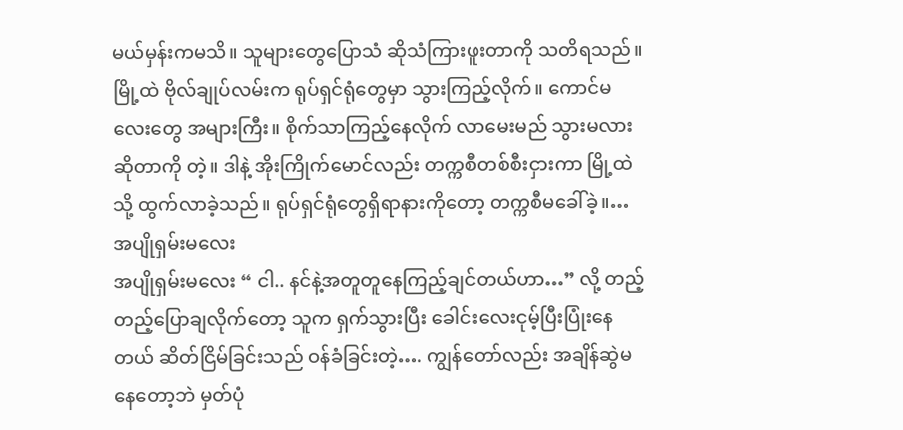မယ်မှန်းကမသိ။ သူများတွေပြောသံ ဆိုသံကြားဖူးတာကို သတိရသည်။ မြို့ထဲ ဗိုလ်ချုပ်လမ်းက ရုပ်ရှင်ရုံတွေမှာ သွားကြည့်လိုက်။ ကောင်မလေးတွေ အများကြီး။ စိုက်သာကြည့်နေလိုက် လာမေးမည် သွားမလားဆိုတာကို တဲ့။ ဒါနဲ့ အိုးကြိုက်မောင်လည်း တက္ကစီတစ်စီးငှားကာ မြို့ထဲသို့ ထွက်လာခဲ့သည်။ ရုပ်ရှင်ရုံတွေရှိရာနားကိုတော့ တက္ကစီမခေါ်ခဲ့။…
အပျိုရှမ်းမလေး
အပျိုရှမ်းမလေး “ ငါ.. နင်နဲ့အတူတူနေကြည့်ချင်တယ်ဟာ…” လို့ တည့်တည့်ပြောချလိုက်တော့ သူက ရှက်သွားပြီး ခေါင်းလေးငုမ့်ပြီးပြုံးနေတယ် ဆိတ်ငြိမ်ခြင်းသည် ဝန်ခံခြင်းတဲ့…. ကျွန်တော်လည်း အချိန်ဆွဲမနေတော့ဘဲ မှတ်ပုံ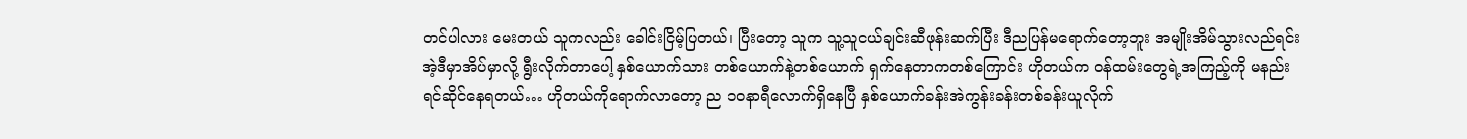တင်ပါလား မေးတယ် သူကလည်း ခေါင်းငြိမ့်ပြတယ်၊ ပြီးတော့ သူက သူ့သူငယ်ချင်းဆီဖုန်းဆက်ပြီး ဒီညပြန်မရောက်တော့ဘူး အမျိုးအိမ်သွားလည်ရင်း အဲ့ဒီမှာအိပ်မှာလို့ ရွီးလိုက်တာပေါ့ နှစ်ယောက်သား တစ်ယောက်နဲ့တစ်ယောက် ရှက်နေတာကတစ်ကြောင်း ဟိုတယ်က ဝန်ထမ်းတွေရဲ့အကြည့်ကို မနည်းရင်ဆိုင်နေရတယ်… ဟိုတယ်ကိုရောက်လာတော့ ည ၁၀နာရီလောက်ရှိနေပြီ နှစ်ယောက်ခန်းအဲကွန်းခန်းတစ်ခန်းယူလိုက်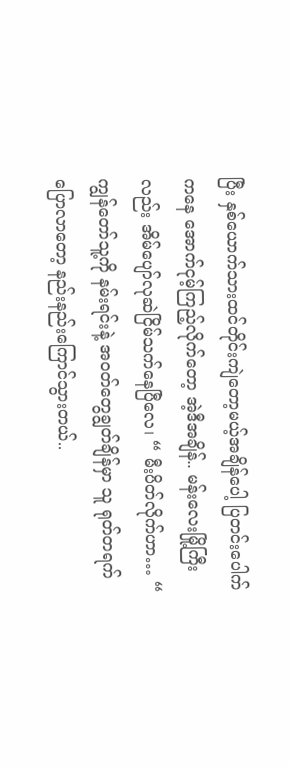ပြီး နှစ်ယောက်သားထင်တိုင်းကျဲတော့မယ့်အချိန်ပေါ့ ပြတင်းပေါက်ကနေ အောက်ငုမ့်ကြည့်လိုက်တော့ အဲ့ဒီအချိန်.. မန်းလေးမြို့ကြီးလည်း အိမ်ပျော်လုဆဲငြိမ်သက်နေပြီလေ၊ “ မီးပိတ်လိုက်ဟာ… “ ကျွန်တော်သူ့ကို နမ်းရင်းနဲ့ အဝတ်တွေချွတ်ချိန်မှာ သူ ရုတ်တရက်ပြောလာတော့ နည်းနည်းကြောင်သွားတယ်..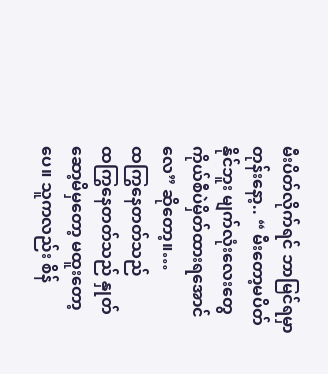မီးပိတ်လိုက်ရင် ဘာမြင်ရမှာတုန်းနော့.. “ မီးတော့မပိတ်နိုင်ဘူး မျက်လုံးလေးတွေကိုယ်စီပဲမှိတ်ထားရအောင်လေ” ဆိုတော့။…
ထကြွနေတတ်သည်
ထကြွနေတတ်သည် နှုတ်ဆော့မိမှတော့ မထူးတော့ပေ။ သူကလည်း စိန်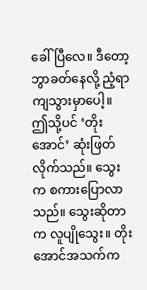ခေါ်ပြီလေ။ ဒီတော့ ဘွာခတ်နေလို့ ညံ့ရာကျသွားမှာပေါ့။ ဤသို့ပင် ‘တိုးအောင်’ ဆုံးဖြတ်လိုက်သည်။ သွေးက စကားပြောလာသည်။ သွေးဆိုတာက လူပျိုသွေး။ တိုးအောင်အသက်က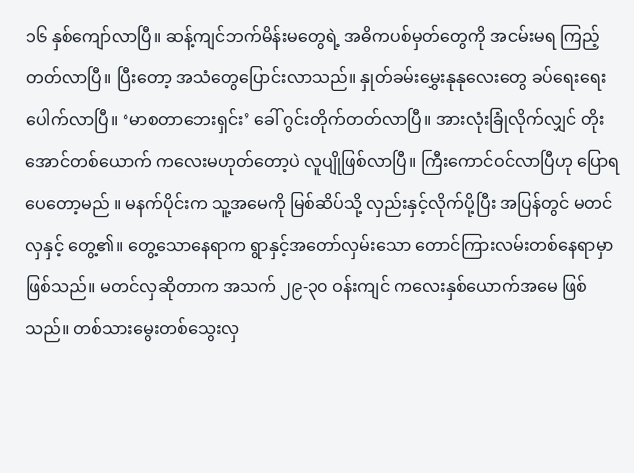၁၆ နှစ်ကျော်လာပြီ။ ဆန့်ကျင်ဘက်မိန်းမတွေရဲ့ အဓိကပစ်မှတ်တွေကို အငမ်းမရ ကြည့်တတ်လာပြီ။ ပြီးတော့ အသံတွေပြောင်းလာသည်။ နှုတ်ခမ်းမွှေးနုနုလေးတွေ ခပ်ရေးရေးပေါက်လာပြီ။ ‘မာစတာဘေးရှင်း’ ခေါ် ဂွင်းတိုက်တတ်လာပြီ။ အားလုံးခြုံလိုက်လျှင် တိုးအောင်တစ်ယောက် ကလေးမဟုတ်တော့ပဲ လူပျိုဖြစ်လာပြီ။ ကြီးကောင်ဝင်လာပြီဟု ပြောရပေတော့မည် ။ မနက်ပိုင်းက သူ့အမေကို မြစ်ဆိပ်သို့ လှည်းနှင့်လိုက်ပို့ပြီး အပြန်တွင် မတင်လှနှင့် တွေ့၏။ တွေ့သောနေရာက ရွာနှင့်အတော်လှမ်းသော တောင်ကြားလမ်းတစ်နေရာမှာ ဖြစ်သည်။ မတင်လှဆိုတာက အသက် ၂၉-၃၀ ဝန်းကျင် ကလေးနှစ်ယောက်အမေ ဖြစ်သည်။ တစ်သားမွေးတစ်သွေးလှ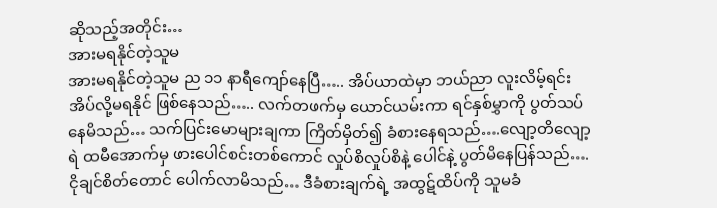ဆိုသည့်အတိုင်း…
အားမရနိုင်တဲ့သူမ
အားမရနိုင်တဲ့သူမ ည ၁၁ နာရီကျော်နေပြီ….. အိပ်ယာထဲမှာ ဘယ်ညာ လူးလိမ့်ရင်း အိပ်လို့မရနိုင် ဖြစ်နေသည်….. လက်တဖက်မှ ယောင်ယမ်းကာ ရင်နှစ်မွှာကို ပွတ်သပ်နေမိသည်… သက်ပြင်းမောများချကာ ကြိတ်မှိတ်၍ ခံစားနေရသည်….လျော့တိလျော့ရဲ ထမီအောက်မှ ဖားပေါင်စင်းတစ်ကောင် လှုပ်စိလှုပ်စိနဲ့ ပေါင်နဲ့ ပွတ်မိနေပြန်သည်…. ငိုချင်စိတ်တောင် ပေါက်လာမိသည်… ဒီခံစားချက်ရဲ့ အထွဋ်ထိပ်ကို သူမခံ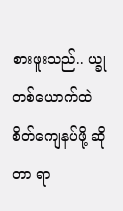စားဖူးသည်.. ယ္ခုတစ်ယောက်ထဲ စိတ်ကျေနပ်ဖို့ ဆိုတာ ရာ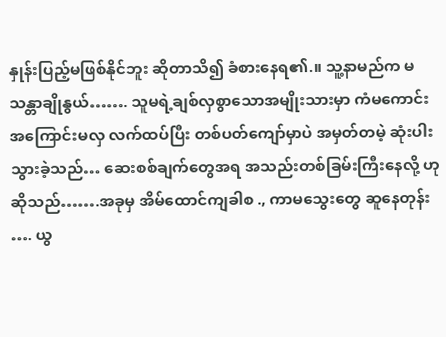နှုန်းပြည့်မဖြစ်နိုင်ဘူး ဆိုတာသိ၍ ခံစားနေရ၏.။ သူ့နာမည်က မသန္တာချိုနွယ်……. သူမရဲ့ချစ်လှစွာသောအမျိုးသားမှာ ကံမကောင်းအကြောင်းမလှ လက်ထပ်ပြီး တစ်ပတ်ကျော်မှာပဲ အမှတ်တမဲ့ ဆုံးပါးသွားခဲ့သည်… ဆေးစစ်ချက်တွေအရ အသည်းတစ်ခြမ်းကြီးနေလို့ ဟု ဆိုသည်…….အခုမှ အိမ်ထောင်ကျခါစ ., ကာမသွေးတွေ ဆူနေတုန်း …. ယွ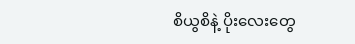စိယွစိနဲ့ ပိုးလေးတွေ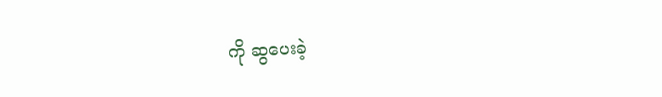ကို ဆွပေးခဲ့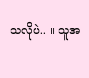သလိုပဲ.. ။ သူအ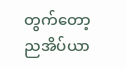တွက်တော့ ညအိပ်ယာ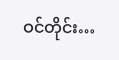ဝင်တိုင်း…